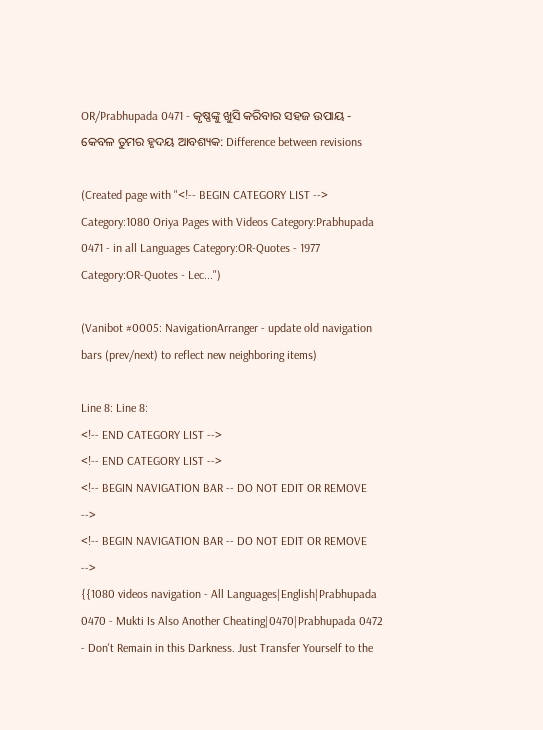OR/Prabhupada 0471 - କୃଷ୍ଣଙ୍କୁ ଖୁସି କରିବାର ସହଜ ଉପାୟ - କେବଳ ତୁମର ହୃଦୟ ଆବଶ୍ୟକ: Difference between revisions

(Created page with "<!-- BEGIN CATEGORY LIST --> Category:1080 Oriya Pages with Videos Category:Prabhupada 0471 - in all Languages Category:OR-Quotes - 1977 Category:OR-Quotes - Lec...")

(Vanibot #0005: NavigationArranger - update old navigation bars (prev/next) to reflect new neighboring items)

Line 8: Line 8:
<!-- END CATEGORY LIST -->
<!-- END CATEGORY LIST -->
<!-- BEGIN NAVIGATION BAR -- DO NOT EDIT OR REMOVE -->
<!-- BEGIN NAVIGATION BAR -- DO NOT EDIT OR REMOVE -->
{{1080 videos navigation - All Languages|English|Prabhupada 0470 - Mukti Is Also Another Cheating|0470|Prabhupada 0472 - Don't Remain in this Darkness. Just Transfer Yourself to the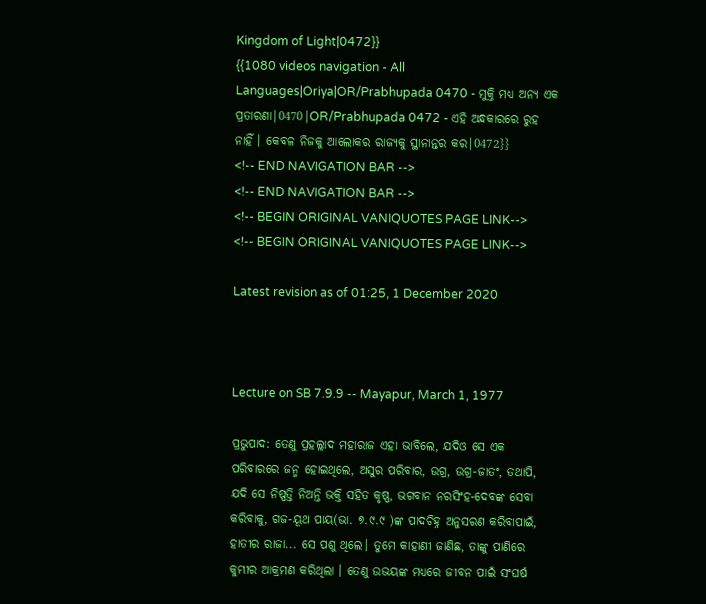Kingdom of Light|0472}}
{{1080 videos navigation - All Languages|Oriya|OR/Prabhupada 0470 - ମୁକ୍ତି ମଧ୍ୟ ଅନ୍ୟ ଏକ ପ୍ରତାରଣା|0470|OR/Prabhupada 0472 - ଏହି ଅନ୍ଧକାରରେ ରୁହ ନାହିଁ । କେବଳ ନିଜକୁ ଆଲୋକର ରାଜ୍ୟକୁ ସ୍ଥାନାନ୍ତର କର|0472}}
<!-- END NAVIGATION BAR -->
<!-- END NAVIGATION BAR -->
<!-- BEGIN ORIGINAL VANIQUOTES PAGE LINK-->
<!-- BEGIN ORIGINAL VANIQUOTES PAGE LINK-->

Latest revision as of 01:25, 1 December 2020



Lecture on SB 7.9.9 -- Mayapur, March 1, 1977

ପ୍ରଭୁପାଦ: ତେଣୁ ପ୍ରହଲ୍ଲାଦ ମହାରାଜ ଏହା ଭାବିଲେ, ଯଦିଓ ସେ ଏକ ପରିବାରରେ ଜନ୍ମ ହୋଇଥିଲେ, ଅସୁର ପରିବାର, ଉଗ୍ର, ଉଗ୍ର-ଜାତଂ, ତଥାପି, ଯଦି ସେ ନିଷ୍ପତ୍ତି ନିଅନ୍ତି ଭକ୍ତି ସହିତ କୃଷ୍ଣ, ଭଗବାନ ନରସିଂହ-ଦେବଙ୍କ ସେବା କରିବାକୁ, ଗଜ-ୟୂଥ ପାୟ(ଭା. ୭.୯.୯ )ଙ୍କ ପାଦଚିହ୍ନ ଅନୁସରଣ କରିବାପାଇଁ, ହାତୀର ରାଜା... ସେ ପଶୁ ଥିଲେ। ତୁମେ କାହାଣୀ ଜାଣିଛ, ତାଙ୍କୁ ପାଣିରେ କୁମ୍ଭୀର ଆକ୍ରମଣ କରିଥିଲା । ତେଣୁ ଉଭୟଙ୍କ ମଧ୍ୟରେ ଜୀବନ ପାଇଁ ସଂଘର୍ଷ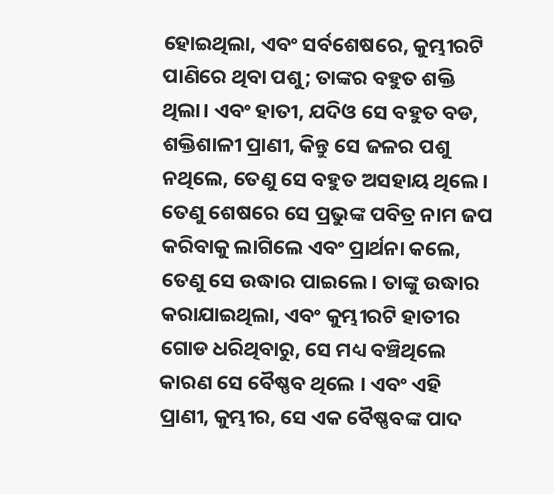ହୋଇଥିଲା, ଏବଂ ସର୍ବଶେଷରେ, କୁମ୍ଭୀରଟି ପାଣିରେ ଥିବା ପଶୁ; ତାଙ୍କର ବହୁତ ଶକ୍ତି ଥିଲା। ଏବଂ ହାତୀ, ଯଦିଓ ସେ ବହୁତ ବଡ, ଶକ୍ତିଶାଳୀ ପ୍ରାଣୀ, କିନ୍ତୁ ସେ ଜଳର ପଶୁ ନଥିଲେ, ତେଣୁ ସେ ବହୁତ ଅସହାୟ ଥିଲେ। ତେଣୁ ଶେଷରେ ସେ ପ୍ରଭୁଙ୍କ ପବିତ୍ର ନାମ ଜପ କରିବାକୁ ଲାଗିଲେ ଏବଂ ପ୍ରାର୍ଥନା କଲେ, ତେଣୁ ସେ ଉଦ୍ଧାର ପାଇଲେ। ତାଙ୍କୁ ଉଦ୍ଧାର କରାଯାଇଥିଲା, ଏବଂ କୁମ୍ଭୀରଟି ହାତୀର ଗୋଡ ଧରିଥିବାରୁ, ସେ ମଧ୍ୟ ବଞ୍ଚିଥିଲେ କାରଣ ସେ ବୈଷ୍ଣବ ଥିଲେ । ଏବଂ ଏହି ପ୍ରାଣୀ, କୁମ୍ଭୀର, ସେ ଏକ ବୈଷ୍ଣବଙ୍କ ପାଦ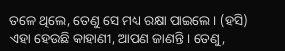ତଳେ ଥିଲେ, ତେଣୁ ସେ ମଧ୍ୟ ରକ୍ଷା ପାଇଲେ । (ହସି) ଏହା ହେଉଛି କାହାଣୀ, ଆପଣ ଜାଣନ୍ତି । ତେଣୁ,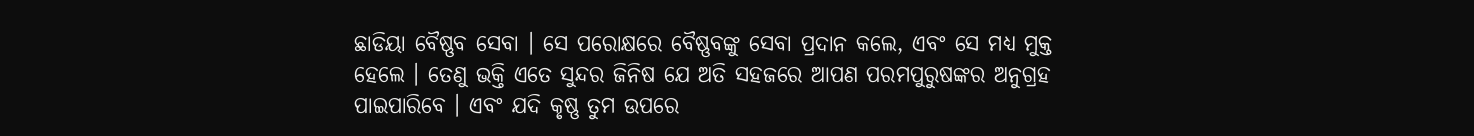ଛାଡିୟା ବୈଷ୍ଣବ ସେବା । ସେ ପରୋକ୍ଷରେ ବୈଷ୍ଣବଙ୍କୁ ସେବା ପ୍ରଦାନ କଲେ, ଏବଂ ସେ ମଧ୍ୟ ମୁକ୍ତ ହେଲେ । ତେଣୁ ଭକ୍ତି ଏତେ ସୁନ୍ଦର ଜିନିଷ ଯେ ଅତି ସହଜରେ ଆପଣ ପରମପୁରୁଷଙ୍କର ଅନୁଗ୍ରହ ପାଇପାରିବେ । ଏବଂ ଯଦି କୃଷ୍ଣ ତୁମ ଉପରେ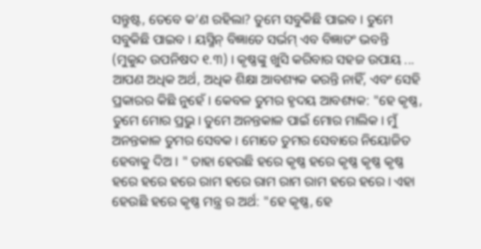ସନ୍ତୁଷ୍ଟ, ତେବେ କ’ଣ ରହିଲା? ତୁମେ ସବୁକିଛି ପାଇବ । ତୁମେ ସବୁକିଛି ପାଇବ । ୟସ୍ମିନ୍ ବିଜ୍ଞାତେ ସର୍ଭମ୍ ଏବ ବିଜ୍ଞାତଂ ଭବନ୍ତି (ମୁକୁନ୍ଦ ଉପନିଷଦ ୧.୩) । କୃଷ୍ଣଙ୍କୁ ଖୁସି କରିବାର ସହଜ ଉପାୟ ... ଆପଣ ଅଧିକ ଅର୍ଥ, ଅଧିକ ଶିକ୍ଷା ଆବଶ୍ୟକ କରନ୍ତି ନାହିଁ, ଏବଂ ସେହି ପ୍ରକାରର କିଛି ନୁହେଁ । କେବଳ ତୁମର ହୃଦୟ ଆବଶ୍ୟକ: "ହେ କୃଷ୍ଣ, ତୁମେ ମୋର ପ୍ରଭୁ। ତୁମେ ଅନନ୍ତକାଳ ପାଇଁ ମୋର ମାଲିକ। ମୁଁ ଅନନ୍ତକାଳ ତୁମର ସେବକ । ମୋତେ ତୁମର ସେବାରେ ନିୟୋଜିତ ହେବାକୁ ଦିଅ। " ତାହା ହେଉଛି ହରେ କୃଷ୍ଣ ହରେ କୃଷ୍ଣ କୃଷ୍ଣ କୃଷ୍ଣ ହରେ ହରେ ହରେ ରାମ ହରେ ରାମ ରାମ ରାମ ହରେ ହରେ । ଏହା ହେଉଛି ହରେ କୃଷ୍ଣ ମନ୍ତ୍ର ର ଅର୍ଥ: "ହେ କୃଷ୍ଣ, ହେ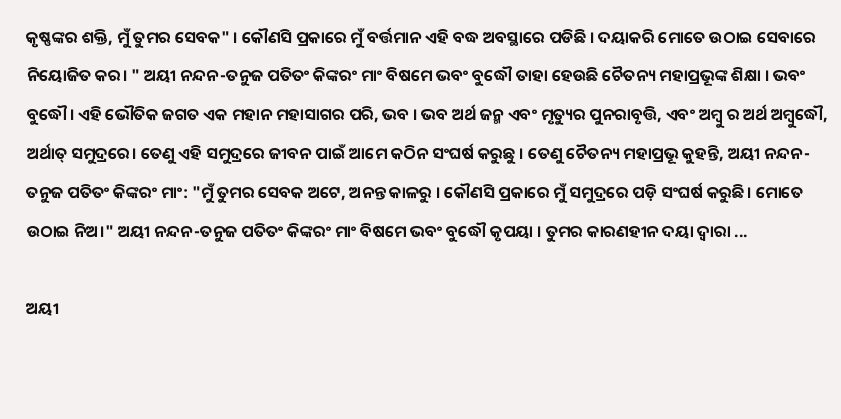କୃଷ୍ଣଙ୍କର ଶକ୍ତି, ମୁଁ ତୁମର ସେବକ" । କୌଣସି ପ୍ରକାରେ ମୁଁ ବର୍ତ୍ତମାନ ଏହି ବଦ୍ଧ ଅବସ୍ଥାରେ ପଡିଛି । ଦୟାକରି ମୋତେ ଉଠାଇ ସେବାରେ ନିୟୋଜିତ କର। " ଅୟୀ ନନ୍ଦନ-ତନୁଜ ପତିତଂ କିଙ୍କରଂ ମାଂ ବିଷମେ ଭବଂ ବୁଦ୍ଧୌ ତାହା ହେଉଛି ଚୈତନ୍ୟ ମହାପ୍ରଭୂଙ୍କ ଶିକ୍ଷା । ଭବଂ ବୁଦ୍ଧୌ। ଏହି ଭୌତିକ ଜଗତ ଏକ ମହାନ ମହାସାଗର ପରି, ଭବ । ଭବ ଅର୍ଥ ଜନ୍ମ ଏବଂ ମୃତ୍ୟୁର ପୁନରାବୃତ୍ତି, ଏବଂ ଅମ୍ବୁ ର ଅର୍ଥ ଅମ୍ବୁଦ୍ଧୌ, ଅର୍ଥାତ୍ ସମୁଦ୍ରରେ। ତେଣୁ ଏହି ସମୁଦ୍ରରେ ଜୀବନ ପାଇଁ ଆମେ କଠିନ ସଂଘର୍ଷ କରୁଛୁ । ତେଣୁ ଚୈତନ୍ୟ ମହାପ୍ରଭୂ କୁହନ୍ତି, ଅୟୀ ନନ୍ଦନ-ତନୁଜ ପତିତଂ କିଙ୍କରଂ ମାଂ: "ମୁଁ ତୁମର ସେବକ ଅଟେ, ଅନନ୍ତ କାଳରୁ । କୌଣସି ପ୍ରକାରେ ମୁଁ ସମୁଦ୍ରରେ ପଡ଼ି ସଂଘର୍ଷ କରୁଛି। ମୋତେ ଉଠାଇ ନିଅ।" ଅୟୀ ନନ୍ଦନ-ତନୁଜ ପତିତଂ କିଙ୍କରଂ ମାଂ ବିଷମେ ଭବଂ ବୁଦ୍ଧୌ କୃପୟା । ତୁମର କାରଣହୀନ ଦୟା ଦ୍ୱାରା ...

ଅୟୀ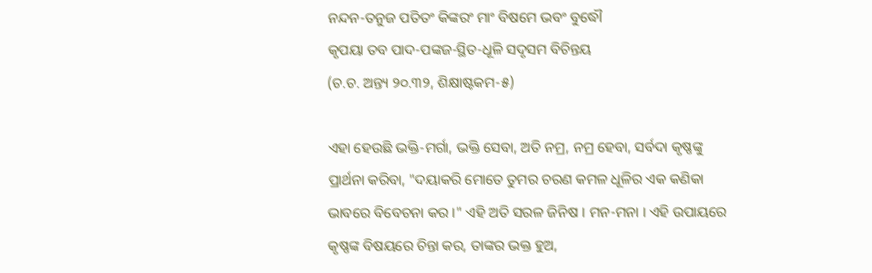ନନ୍ଦନ-ତନୁଜ ପତିତଂ କିଙ୍କରଂ ମାଂ ବିଷମେ ଭବଂ ବୁଦ୍ଧୌ
କୃପୟା ତବ ପାଦ-ପଙ୍କଜ-ସ୍ଥିତ-ଧୂଳି ସଦୃସମ ବିଚିନ୍ତୟ
(ଚ.ଚ. ଅନ୍ତ୍ୟ ୨୦.୩୨, ଶିକ୍ଷାଷ୍ଟକମ-୫)

ଏହା ହେଉଛି ଭକ୍ତି-ମର୍ଗା, ଭକ୍ତି ସେବା, ଅତି ନମ୍ର, ନମ୍ର ହେବା, ସର୍ବଦା କୃଷ୍ଣଙ୍କୁ ପ୍ରାର୍ଥନା କରିବା, "ଦୟାକରି ମୋତେ ତୁମର ଚରଣ କମଳ ଧୂଳିର ଏକ କଣିକା ଭାବରେ ବିବେଚନା କର ।" ଏହି ଅତି ସରଳ ଜିନିଷ । ମନ-ମନା । ଏହି ଉପାୟରେ କୃଷ୍ଣଙ୍କ ବିଷୟରେ ଚିନ୍ତା କର, ତାଙ୍କର ଭକ୍ତ ହୁଅ,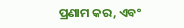ପ୍ରଣାମ କର, ଏବଂ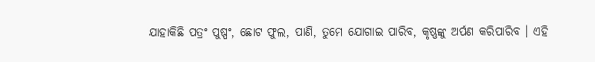ଯାହାକିଛି ପତ୍ରଂ ପୁଷ୍ପଂ, ଛୋଟ ଫୁଲ, ପାଣି, ତୁମେ ଯୋଗାଇ ପାରିବ, କୃଷ୍ଣଙ୍କୁ ଅର୍ପଣ କରିପାରିବ । ଏହି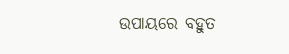ଉପାୟରେ ବହୁତ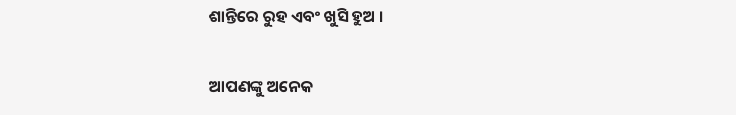ଶାନ୍ତିରେ ରୁହ ଏବଂ ଖୁସି ହୁଅ ।

ଆପଣଙ୍କୁ ଅନେକ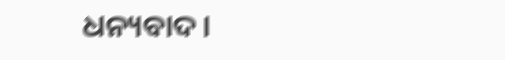ଧନ୍ୟବାଦ।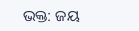ଭକ୍ତ: ଜୟ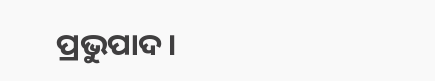ପ୍ରଭୁପାଦ।